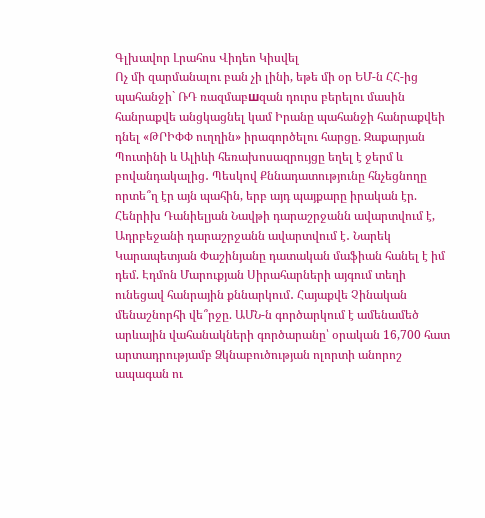Գլխավոր Լրահոս Վիդեո Կիսվել
Ոչ մի զարմանալու բան չի լինի, եթե մի օր ԵՄ-ն ՀՀ-ից պահանջի` ՌԴ ռազմաբшզան դուրս բերելու մասին հանրաքվե անցկացնել կամ Իրանը պահանջի հանրաքվեի դնել «ԹՐԻՓՓ ուղղին» իրագործելու հարցը. Զաքարյան Պուտինի և Ալիևի հեռախոսազրույցը եղել է ջերմ և բովանդակալից․ Պեսկով Քննադատությունը հնչեցնողը որտե՞ղ էր այն պահին, երբ այդ պայքարը իրական էր. Հենրիխ Դանիելյան Նավթի դարաշրջանն ավարտվում է, Ադրբեջանի դարաշրջանն ավարտվում է․ Նարեկ Կարապետյան Փաշինյանը դատական մաֆիան հանել է իմ դեմ. Էդմոն Մարուքյան Սիրահարների այգում տեղի ունեցավ հանրային քննարկում․ Հայաքվե Չինական մենաշնորհի վե՞րջը. ԱՄՆ-ն գործարկում է ամենամեծ արևային վահանակների գործարանը՝ օրական 16,700 հատ արտադրությամբ Ձկնաբուծության ոլորտի անորոշ ապագան ու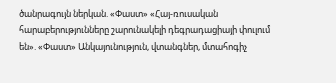ծանրագույն ներկան. «Փաստ» «Հայ-ռուսական հարաբերությունները շարունակելի դեգրադացիայի փուլում են». «Փաստ» Անկայունություն, վտանգներ, մտահոգիչ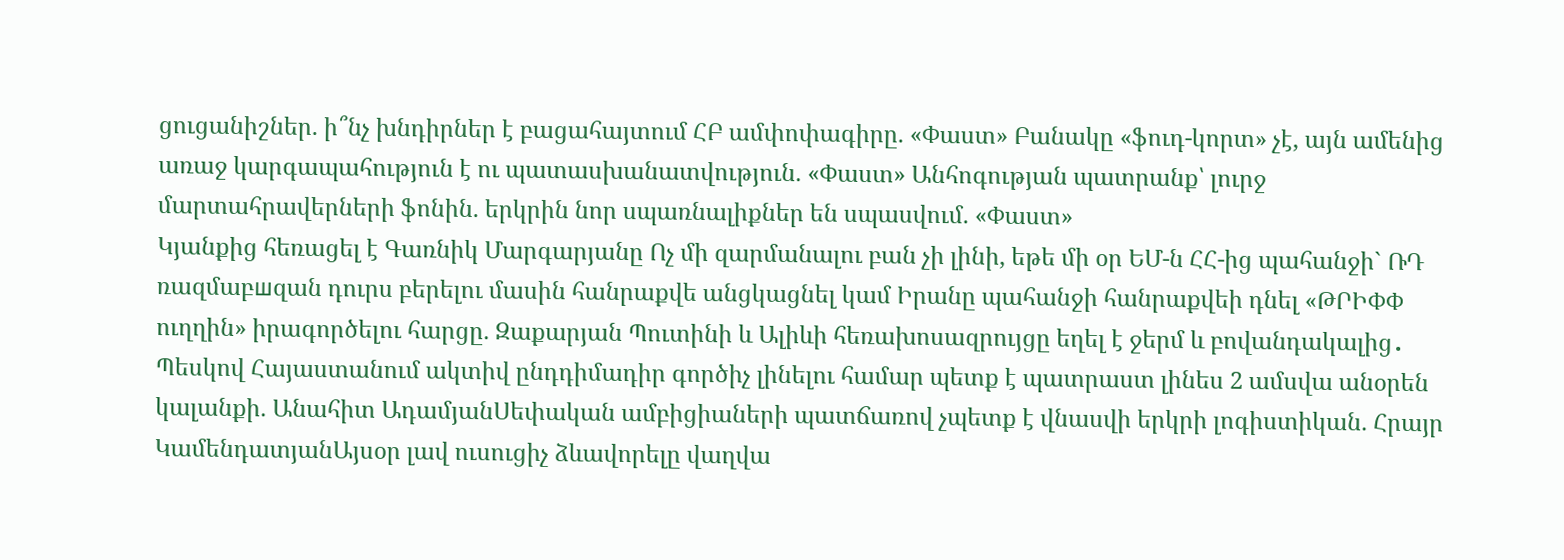ցուցանիշներ. ի՞նչ խնդիրներ է բացահայտում ՀԲ ամփոփագիրը. «Փաստ» Բանակը «ֆուդ-կորտ» չէ, այն ամենից առաջ կարգապահություն է ու պատասխանատվություն. «Փաստ» Անհոգության պատրանք՝ լուրջ մարտահրավերների ֆոնին. երկրին նոր սպառնալիքներ են սպասվում. «Փաստ»
Կյանքից հեռացել է Գառնիկ Մարգարյանը Ոչ մի զարմանալու բան չի լինի, եթե մի օր ԵՄ-ն ՀՀ-ից պահանջի` ՌԴ ռազմաբшզան դուրս բերելու մասին հանրաքվե անցկացնել կամ Իրանը պահանջի հանրաքվեի դնել «ԹՐԻՓՓ ուղղին» իրագործելու հարցը. Զաքարյան Պուտինի և Ալիևի հեռախոսազրույցը եղել է ջերմ և բովանդակալից․ Պեսկով Հայաստանում ակտիվ ընդդիմադիր գործիչ լինելու համար պետք է պատրաստ լինես 2 ամսվա անօրեն կալանքի. Անահիտ ԱդամյանՍեփական ամբիցիաների պատճառով չպետք է վնասվի երկրի լոգիստիկան. Հրայր ԿամենդատյանԱյսօր լավ ուսուցիչ ձևավորելը վաղվա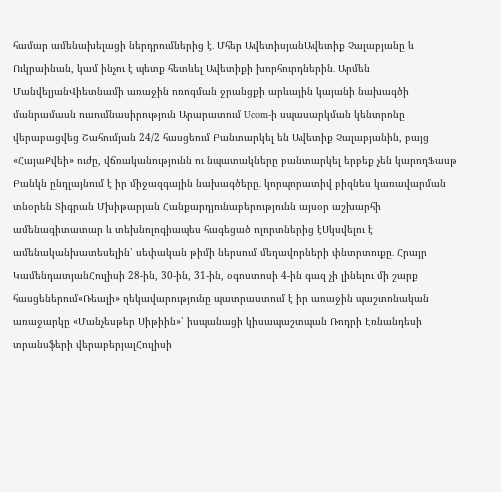համար ամենախելացի ներդրումներից է․ Մհեր ԱվետիսյանԱվետիք Չալաբյանը և Ուկրաինան, կամ ինչու է պետք հետևել Ավետիքի խորհուրդներին․ Արմեն ՄանվելյանՎիետնամի առաջին ոռոգման ջրանցքի արևային կայանի նախագծի մանրամասն ուսումնասիրություն Արարատում Ucom-ի սպասարկման կենտրոնը վերաբացվեց Շահումյան 24/2 հասցեում Բանտարկել են Ավետիք Չալաբյանին, բայց «ՀայաՔվեի» ուժը, վճռականությունն ու նպատակները բանտարկել երբեք չեն կարողՖասթ Բանկն ընդլայնում է իր միջազգային նախագծերը․ կորպորատիվ բիզնես կառավարման տնօրեն Տիգրան Մխիթարյան Հանքարդյունաբերությունն այսօր աշխարհի ամենագիտատար և տեխնոլոգիապես հագեցած ոլորտներից էՍկսվելու է ամենականխատեսելին՝ սեփական թիմի ներսում մեղավորների փնտրտուքը․ Հրայր ԿամենդատյանՀուլիսի 28-ին, 30-ին, 31-ին, օգոստոսի 4-ին գազ չի լինելու մի շարք հասցեներում«Ռեալի» ղեկավարությունը պատրաստում է իր առաջին պաշտոնական առաջարկը «Մանչեսթեր Սիթիին»՝ իսպանացի կիսապաշտպան Ռոդրի Էռնանդեսի տրանսֆերի վերաբերյալՀուլիսի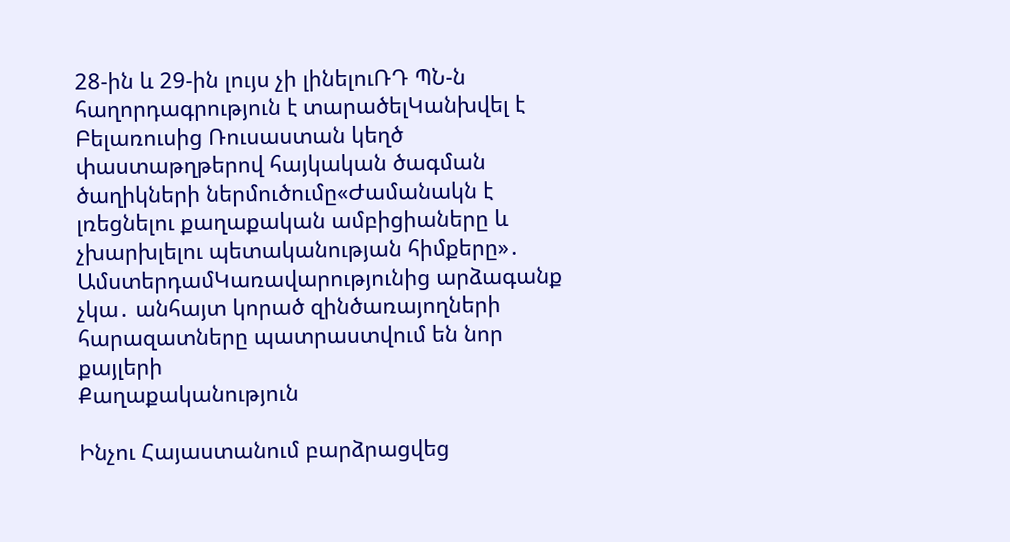28-ին և 29-ին լույս չի լինելուՌԴ ՊՆ-ն հաղորդագրություն է տարածելԿանխվել է Բելառուսից Ռուսաստան կեղծ փաստաթղթերով հայկական ծագման ծաղիկների ներմուծումը«Ժամանակն է լռեցնելու քաղաքական ամբիցիաները և չխարխլելու պետականության հիմքերը»․ ԱմստերդամԿառավարությունից արձագանք չկա․ անհայտ կորած զինծառայողների հարազատները պատրաստվում են նոր քայլերի
Քաղաքականություն

Ինչու Հայաստանում բարձրացվեց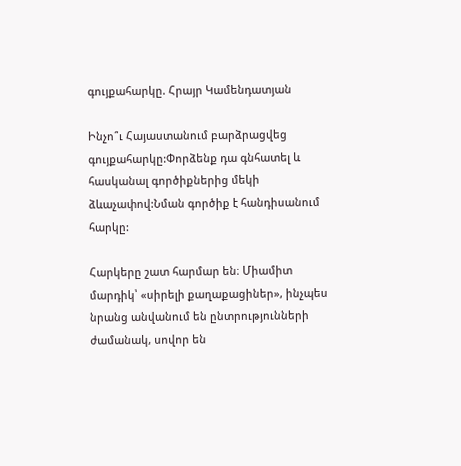գույքահարկը. Հրայր Կամենդատյան

Ինչո՞ւ Հայաստանում բարձրացվեց գույքահարկը:Փորձենք դա գնհատել և հասկանալ գործիքներից մեկի ձևաչափով:Նման գործիք է հանդիսանում հարկը:

Հարկերը շատ հարմար են։ Միամիտ մարդիկ՝ «սիրելի քաղաքացիներ», ինչպես նրանց անվանում են ընտրությունների ժամանակ, սովոր են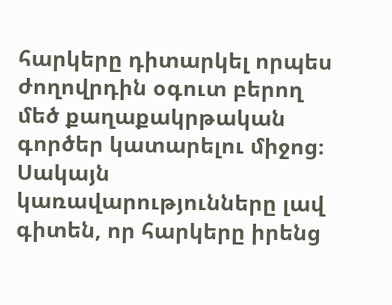հարկերը դիտարկել որպես ժողովրդին օգուտ բերող մեծ քաղաքակրթական գործեր կատարելու միջոց։ Սակայն կառավարությունները լավ գիտեն, որ հարկերը իրենց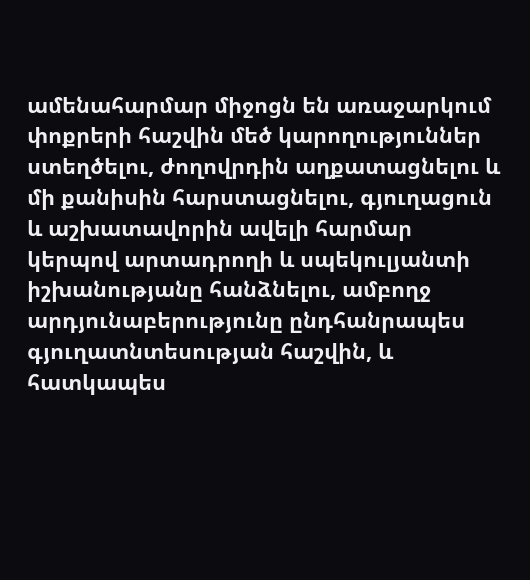ամենահարմար միջոցն են առաջարկում փոքրերի հաշվին մեծ կարողություններ ստեղծելու, ժողովրդին աղքատացնելու և մի քանիսին հարստացնելու, գյուղացուն և աշխատավորին ավելի հարմար կերպով արտադրողի և սպեկուլյանտի իշխանությանը հանձնելու, ամբողջ արդյունաբերությունը ընդհանրապես գյուղատնտեսության հաշվին, և հատկապես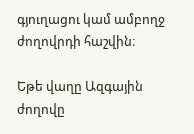գյուղացու կամ ամբողջ ժողովրդի հաշվին։

Եթե վաղը Ազգային ժողովը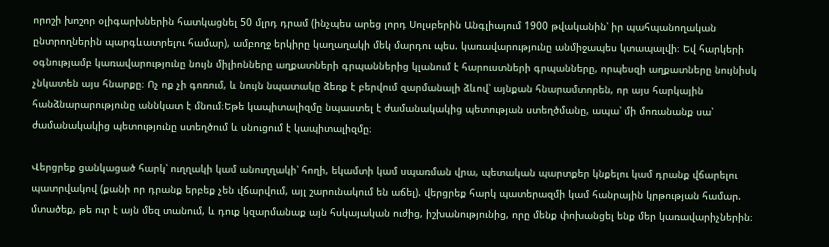որոշի խոշոր օլիգարխներին հատկացնել 50 մլրդ դրամ (ինչպես արեց լորդ Սոլսբերին Անգլիայում 1900 թվականին՝ իր պահպանողական ընտրողներին պարգևատրելու համար), ամբողջ երկիրը կաղաղակի մեկ մարդու պես. կառավարությունը անմիջապես կտապալվի։ Եվ հարկերի օգնությամբ կառավարությունը նույն միլիոնները աղքատների գրպաններից կլանում է հարուստների գրպանները, որպեսզի աղքատները նույնիսկ չնկատեն այս հնարքը։ Ոչ ոք չի գոռում, և նույն նպատակը ձեռք է բերվում զարմանալի ձևով՝ այնքան հնարամտորեն, որ այս հարկային հանձնարարությունը աննկատ է մնում։Եթե կապիտալիզմը նպաստել է ժամանակակից պետության ստեղծմանը, ապա՝ մի մոռանանք սա՝ ժամանակակից պետությունը ստեղծում և սնուցում է կապիտալիզմը։

Վերցրեք ցանկացած հարկ՝ ուղղակի կամ անուղղակի՝ հողի, եկամտի կամ սպառման վրա, պետական պարտքեր կնքելու կամ դրանք վճարելու պատրվակով (քանի որ դրանք երբեք չեն վճարվում, այլ շարունակում են աճել). վերցրեք հարկ պատերազմի կամ հանրային կրթության համար. մտածեք, թե ուր է այն մեզ տանում, և դուք կզարմանաք այն հսկայական ուժից, իշխանությունից, որը մենք փոխանցել ենք մեր կառավարիչներին։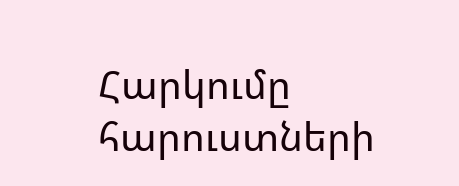Հարկումը հարուստների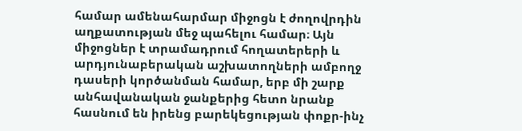համար ամենահարմար միջոցն է ժողովրդին աղքատության մեջ պահելու համար։ Այն միջոցներ է տրամադրում հողատերերի և արդյունաբերական աշխատողների ամբողջ դասերի կործանման համար, երբ մի շարք անհավանական ջանքերից հետո նրանք հասնում են իրենց բարեկեցության փոքր-ինչ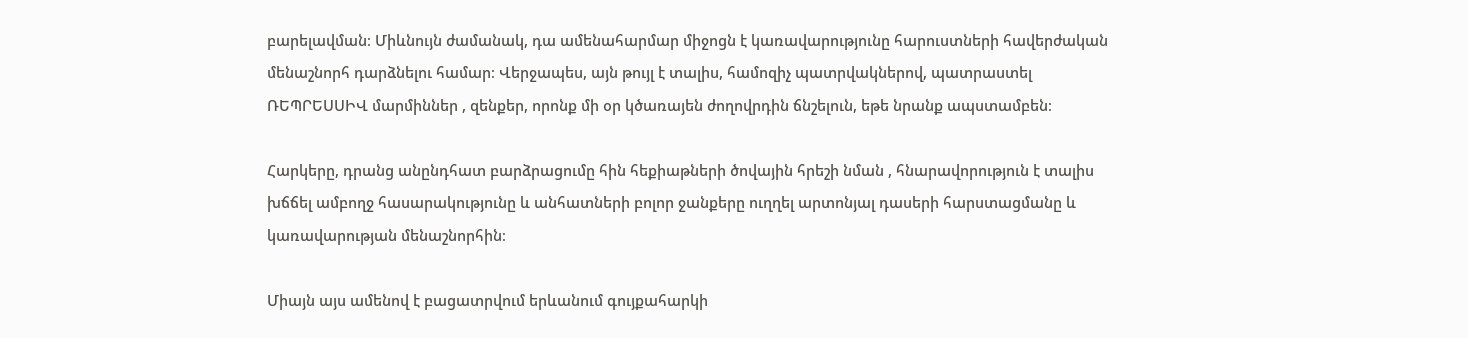բարելավման։ Միևնույն ժամանակ, դա ամենահարմար միջոցն է կառավարությունը հարուստների հավերժական մենաշնորհ դարձնելու համար։ Վերջապես, այն թույլ է տալիս, համոզիչ պատրվակներով, պատրաստել ՌԵՊՐԵՍՍԻՎ մարմիններ , զենքեր, որոնք մի օր կծառայեն ժողովրդին ճնշելուն, եթե նրանք ապստամբեն։

Հարկերը, դրանց անընդհատ բարձրացումը հին հեքիաթների ծովային հրեշի նման , հնարավորություն է տալիս խճճել ամբողջ հասարակությունը և անհատների բոլոր ջանքերը ուղղել արտոնյալ դասերի հարստացմանը և կառավարության մենաշնորհին։

Միայն այս ամենով է բացատրվում երևանում գույքահարկի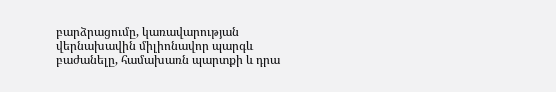բարձրացումը, կառավարության վերնախավին միլիոնավոր պարգև բաժանելը, համախառն պարտքի և դրա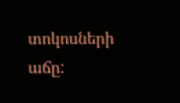տոկոսների աճը: